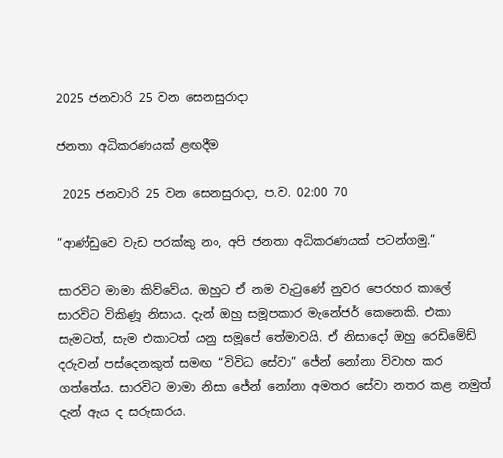2025 ජනවාරි 25 වන සෙනසුරාදා

ජනතා අධිකරණයක් ළඟදීම

 2025 ජනවාරි 25 වන සෙනසුරාදා, ප.ව. 02:00 70

“ආණ්ඩුවෙ වැඩ පරක්කු නං, අපි ජනතා අධිකරණයක් පටන්ගමු.”

සාරවිට මාමා කිව්වේය. ඔහුට ඒ නම වැටුණේ නුවර පෙරහර කාලේ සාරවිට විකිණූ නිසාය. දැන් ඔහු සමූපකාර මැනේජර් කෙනෙකි. එකා සැමටත්, සැම එකාටත් යනු සමූපේ තේමාවයි. ඒ නිසාදෝ ඔහු රෙඩිමේඩ් දරුවන් පස්දෙනකුත් සමඟ “විවිධ සේවා” ජේන් නෝනා විවාහ කර ගත්තේය. සාරවිට මාමා නිසා ජේන් නෝනා අමතර සේවා නතර කළ නමුත් දැන් ඇය ද සරුසාරය.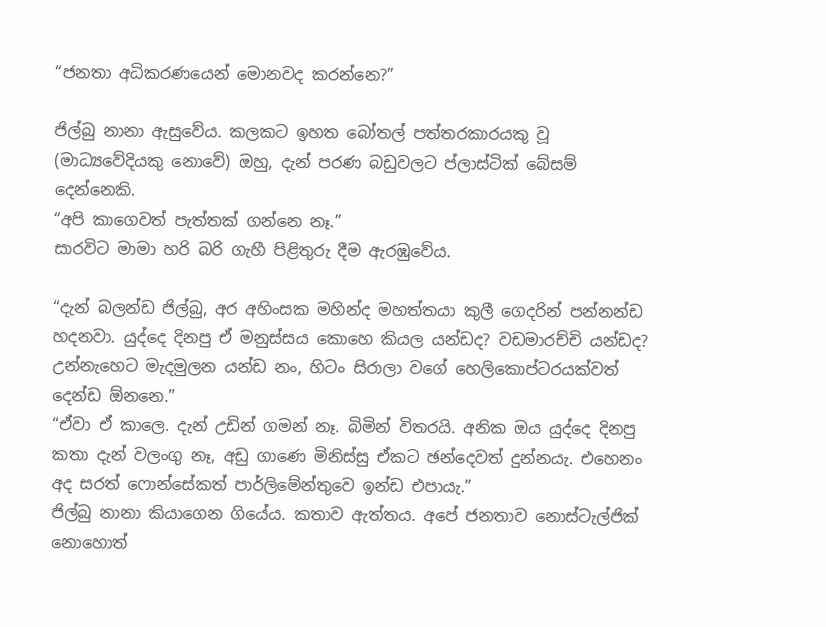“ජනතා අධිකරණයෙන් මොනවද කරන්නෙ?”

ජිල්බු නානා ඇසුවේය. කලකට ඉහත බෝතල් පත්තරකාරයකු වූ (මාධ්‍යවේදියකු නොවේ) ඔහු, දැන් පරණ බඩුවලට ප්ලාස්ටික් බේසම් දෙන්නෙකි.
“අපි කාගෙවත් පැත්තක් ගන්නෙ නෑ.”
සාරවිට මාමා හරි බරි ගැහී පිළිතුරු දීම ඇරඹුවේය.

“දැන් බලන්ඩ ජිල්බු, අර අහිංසක මහින්ද මහත්තයා කුලී ගෙදරින් පන්නන්ඩ හදනවා. යුද්දෙ දිනපු ඒ මනුස්සය කොහෙ කියල යන්ඩද? වඩමාරච්චි යන්ඩද? උන්නැහෙට මැදමුලන යන්ඩ නං, හිටං සිරාලා වගේ හෙලිකොප්ටරයක්වත් දෙන්ඩ ඕනනෙ.”
“ඒවා ඒ කාලෙ. දැන් උඩින් ගමන් නෑ. බිමින් විතරයි. අනික ඔය යුද්දෙ දිනපු කතා දැන් වලංගු නෑ, අඩු ගාණෙ මිනිස්සු ඒකට ඡන්දෙවත් දුන්නයැ. එහෙනං අද සරත් ෆොන්සේකත් පාර්ලිමේන්තුවෙ ඉන්ඩ එපායැ.”
ජිල්බු නානා කියාගෙන ගියේය. කතාව ඇත්තය. අපේ ජනතාව නොස්ටැල්ජික් නොහොත්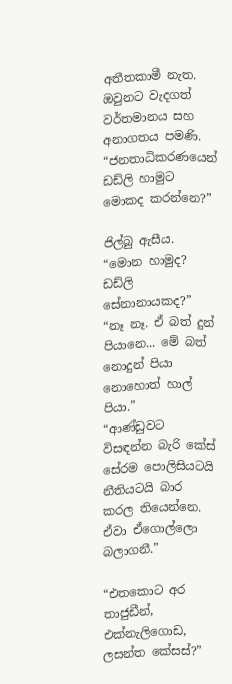අතීතකාමී නැත. ඔවුනට වැදගත් වර්තමානය සහ අනාගතය පමණි.
“ජනතාධිකරණයෙන් ඩඩ්ලි හාමුට මොකද කරන්නෙ?”

ජිල්බු ඇසීය.
“මොන හාමුද? ඩඩ්ලි සේනානායකද?”
“නෑ නෑ. ඒ බත් දුන් පියානෙ... මේ බත් නොදුන් පියා නොහොත් හාල් පියා.”
“ආණ්ඩුවට විසඳන්න බැරි කේස් සේරම පොලිසියටයි නීතියටයි බාර කරල තියෙන්නෙ. ඒවා ඒගොල්ලො බලාගනී.”

“එතකොට අර තාජුඩීන්, එක්නැලිගොඩ, ලසන්ත කේසස්?”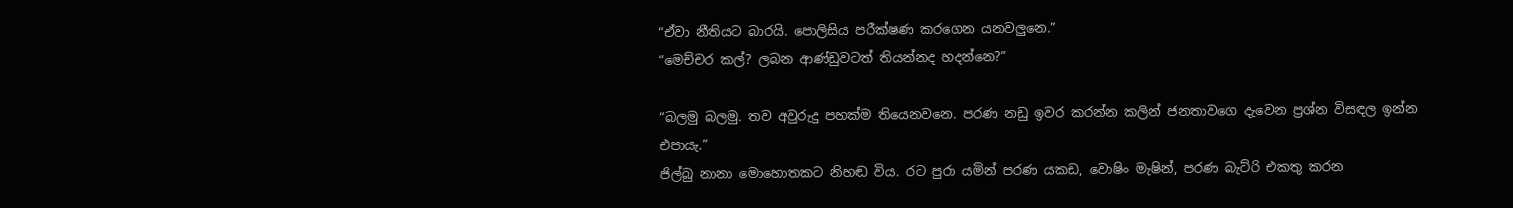“ඒවා නීතියට බාරයි. පොලිසිය පරීක්ෂණ කරගෙන යනවලුනෙ.”
“මෙච්චර කල්? ලබන ආණ්ඩුවටත් තියන්නද හදන්නෙ?”

“බලමු බලමු. තව අවුරුදු පහක්ම තියෙනවනෙ. පරණ නඩු ඉවර කරන්න කලින් ජනතාවගෙ දැවෙන ප්‍රශ්න විසඳල ඉන්න එපායැ.”
ජිල්බු නානා මොහොතකට නිහඬ විය. රට පුරා යමින් පරණ යකඩ, වොෂිං මැෂින්, පරණ බැට්රි එකතු කරන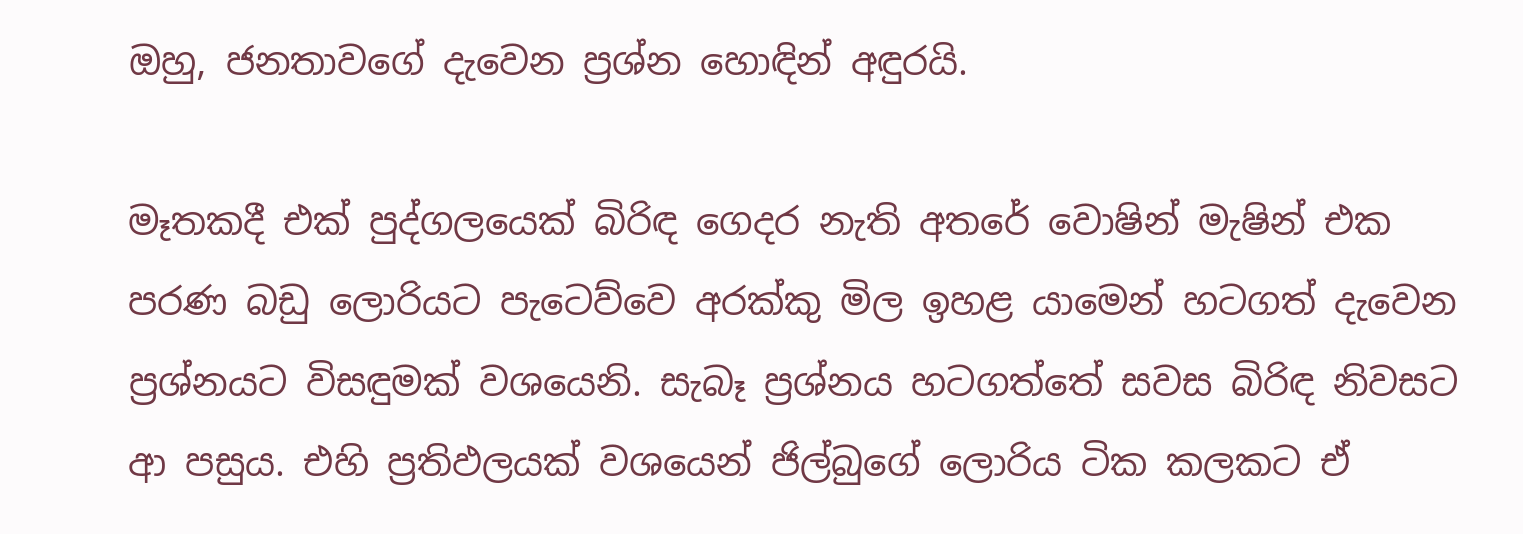ඔහු, ජනතාවගේ දැවෙන ප්‍රශ්න හොඳින් අඳුරයි.

මෑතකදී එක් පුද්ගලයෙක් බිරිඳ ගෙදර නැති අතරේ වොෂින් මැෂින් එක පරණ බඩු ලොරියට පැටෙව්වෙ අරක්කු මිල ඉහළ යාමෙන් හටගත් දැවෙන ප්‍රශ්නයට විසඳුමක් වශයෙනි. සැබෑ ප්‍රශ්නය හටගත්තේ සවස බිරිඳ නිවසට ආ පසුය. එහි ප්‍රතිඵලයක් වශයෙන් ජිල්බුගේ ලොරිය ටික කලකට ඒ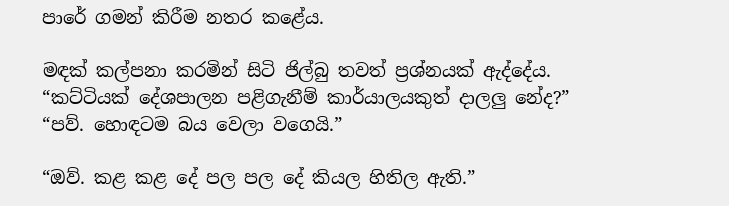පාරේ ගමන් කිරීම නතර කළේය.

මඳක් කල්පනා කරමින් සිටි ජිල්බු තවත් ප්‍රශ්නයක් ඇද්දේය.
“කට්ටියක් දේශපාලන පළිගැනීම් කාර්යාලයකුත් දාලලු නේද?”
“පව්. හොඳටම බය වෙලා වගෙයි.”

“ඔව්. කළ කළ දේ පල පල දේ කියල හිතිල ඇති.”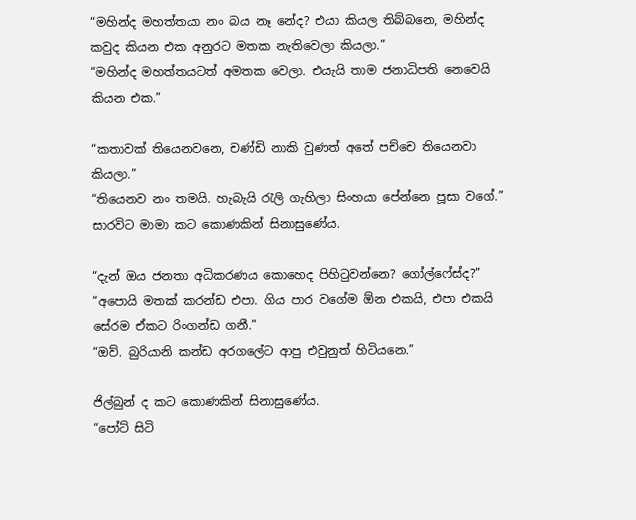“මහින්ද මහත්තයා නං බය නෑ නේද? එයා කියල තිබ්බනෙ, මහින්ද කවුද කියන එක අනුරට මතක නැතිවෙලා කියලා.”
“මහින්ද මහත්තයටත් අමතක වෙලා. එයැයි තාම ජනාධිපති නෙවෙයි කියන එක.”

“කතාවක් තියෙනවනෙ, චණ්ඩි නාකි වුණත් අතේ පච්චෙ තියෙනවා කියලා.”
“තියෙනව නං තමයි. හැබැයි රැලි ගැහිලා සිංහයා පේන්නෙ පූසා වගේ.”
සාරවිට මාමා කට කොණකින් සිනාසුණේය.

“දැන් ඔය ජනතා අධිකරණය කොහෙද පිහිටුවන්නෙ? ගෝල්ෆේස්ද?”
“අපොයි මතක් කරන්ඩ එපා. ගිය පාර වගේම ඕන එකයි, එපා එකයි සේරම ඒකට රිංගන්ඩ ගනී.”
“ඔව්. බුරියානි කන්ඩ අරගලේට ආපු එවුනුත් හිටියනෙ.”

ජිල්බුන් ද කට කොණකින් සිනාසුණේය.
“පෝට් සිටි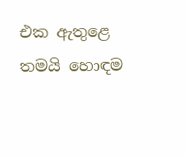එක ඇතුළෙ තමයි හොඳම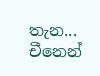තැන... චීනෙන්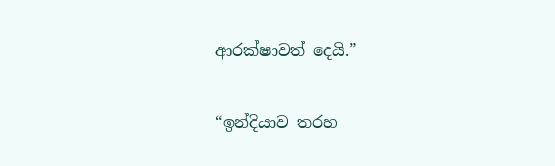ආරක්ෂාවත් දෙයි.”

“ඉන්දියාව තරහ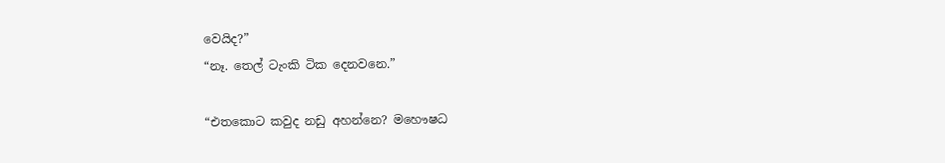වෙයිද?”
“නෑ. තෙල් ටැංකි ටික දෙනවනෙ.”

“එතකොට කවුද නඩු අහන්නෙ? මහෞෂධ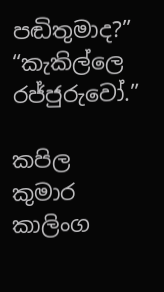පඬිතුමාද?”
“කැකිල්ලෙ රජ්ජුරුවෝ.”

කපිල කුමාර කාලිංග